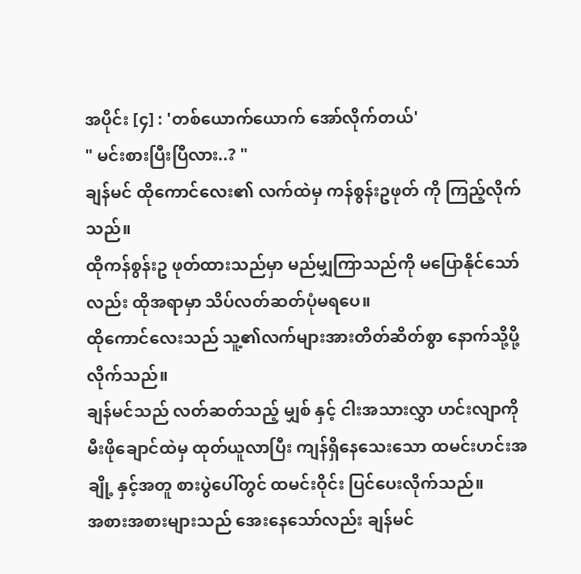အပိုင်း [၄] : 'တစ်ယောက်ယောက် အော်လိုက်တယ်'
" မင်းစားပြီးပြီလား..? "
ချန်မင် ထိုကောင်လေး၏ လက်ထဲမှ ကန်စွန်းဥဖုတ် ကို ကြည့်လိုက်သည်။
ထိုကန်စွန်းဥ ဖုတ်ထားသည်မှာ မည်မျှကြာသည်ကို မပြောနိုင်သော်လည်း ထိုအရာမှာ သိပ်လတ်ဆတ်ပုံမရပေ။
ထိုကောင်လေးသည် သူ့၏လက်များအားတိတ်ဆိတ်စွာ နောက်သို့ပို့လိုက်သည်။
ချန်မင်သည် လတ်ဆတ်သည့် မျှစ် နှင့် ငါးအသားလွှာ ဟင်းလျာကို မီးဖိုချောင်ထဲမှ ထုတ်ယူလာပြီး ကျန်ရှိနေသေးသော ထမင်းဟင်းအချို့ နှင့်အတူ စားပွဲပေါ်တွင် ထမင်းဝိုင်း ပြင်ပေးလိုက်သည်။
အစားအစားများသည် အေးနေသော်လည်း ချန်မင်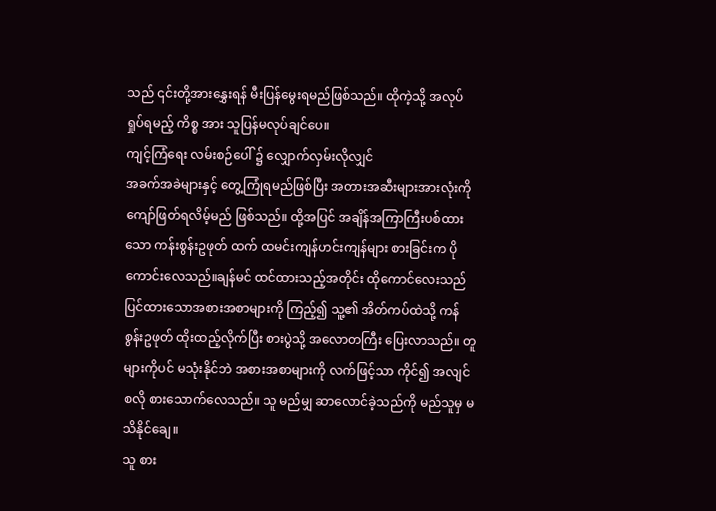သည် ၎င်းတို့အားနွှေးရန် မီးပြန်မွေးရမည်ဖြစ်သည်။ ထိုကဲ့သို့ အလုပ်ရှုပ်ရမည့် ကိစ္စ အား သူပြန်မလုပ်ချင်ပေ။
ကျင့်ကြံရေး လမ်းစဉ်ပေါ် ၌ လျှောက်လှမ်းလိုလျှင်
အခက်အခဲများနှင့် တွေ့ကြုံရမည်ဖြစ်ပြီး အတားအဆီးများအားလုံးကို ကျော်ဖြတ်ရလိမ့်မည် ဖြစ်သည်။ ထို့အပြင် အချိန်အကြာကြီးပစ်ထားသော ကန်းစွန်းဥဖုတ် ထက် ထမင်းကျန်ဟင်းကျန်များ စားခြင်းက ပိုကောင်းလေသည်။ချန်မင် ထင်ထားသည့်အတိုင်း ထိုကောင်လေးသည် ပြင်ထားသောအစားအစာများကို ကြည့်၍ သူ့၏ အိတ်ကပ်ထဲသို့ ကန်စွန်းဥဖုတ် ထိုးထည့်လိုက်ပြီး စားပွဲသို့ အလောတကြီး ပြေးလာသည်။ တူများကိုပင် မသုံးနိုင်ဘဲ အစားအစာများကို လက်ဖြင့်သာ ကိုင်၍ အလျင်စလို စားသောက်လေသည်။ သူ မည်မျှ ဆာလောင်ခဲ့သည်ကို မည်သူမှ မသိနိုင်ချေ။
သူ စား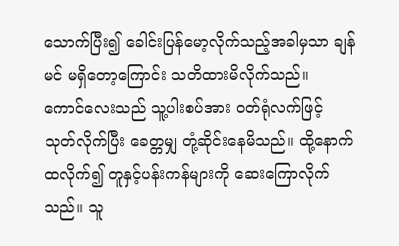သောက်ပြီး၍ ခေါင်းပြန်မော့လိုက်သည့်အခါမှသာ ချန်မင် မရှိတော့ကြောင်း သတိထားမိလိုက်သည်။
ကောင်လေးသည် သူ့ပါးစပ်အား ဝတ်ရုံလက်ဖြင့် သုတ်လိုက်ပြီး ခေတ္တမျှ တုံ့ဆိုင်းနေမိသည်။ ထို့နောက် ထလိုက်၍ တူနှင့်ပန်းကန်များကို ဆေးကြောလိုက်သည်။ သူ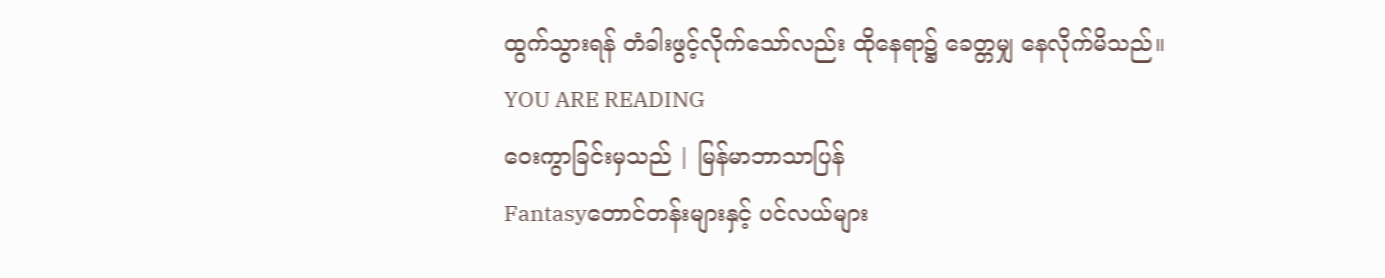ထွက်သွားရန် တံခါးဖွင့်လိုက်သော်လည်း ထိုနေရာ၌ ခေတ္တမျှ နေလိုက်မိသည်။
YOU ARE READING
ဝေးကွာခြင်းမှသည် | မြန်မာဘာသာပြန်
Fantasyတောင်တန်းများနှင့် ပင်လယ်များ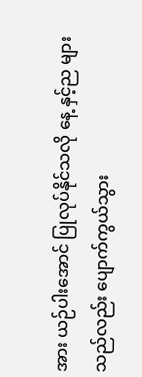အား ယဉ်ပါးအောင် ပြုလုပ်နိုင်သလို နေ့ နှင့်ည များသည်လည်း ပျောက်ကွယ်သွား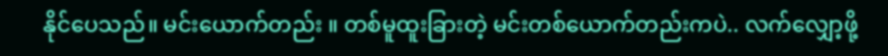နိုင်ပေသည်။ မင်းယောက်တည်း ။ တစ်မူထူးခြားတဲ့ မင်းတစ်ယောက်တည်းကပဲ.. လက်လျှော့ဖို့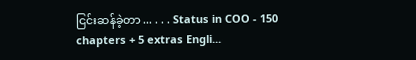ငြင်းဆန်ခဲ့တာ ... . . . Status in COO - 150 chapters + 5 extras Engli...